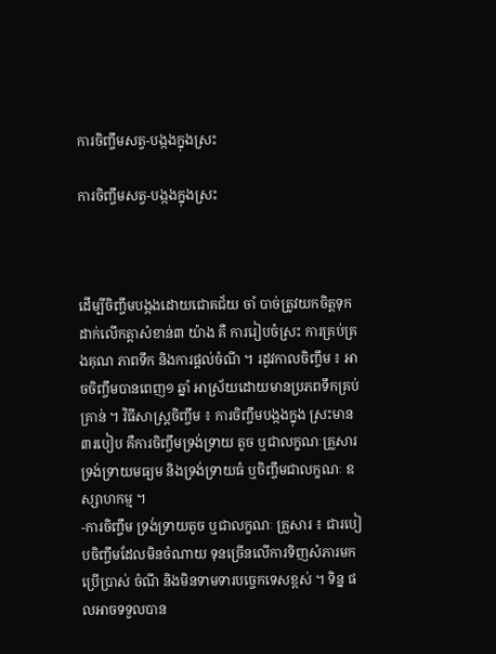ការចិញ្ចឹមសត្វ-បង្កងក្នុងស្រះ

ការចិញ្ចឹមសត្វ-បង្កងក្នុងស្រះ



ដើម្បីចិញ្ចឹមបង្កងដោយជោគជ័យ ចាំ បាច់ត្រូវយកចិត្ដទុកដាក់លើកត្ដាសំខាន់៣ យ៉ាង គឺ ការរៀបចំស្រះ ការគ្រប់គ្រងគុណ ភាពទឹក និងការផ្ដល់ចំណី ។ រដូវកាលចិញ្ចឹម ៖ អាចចិញ្ចឹមបានពេញ១ ឆ្នាំ អាស្រ័យដោយមានប្រភពទឹកគ្រប់គ្រាន់ ។ វិធីសាស្ដ្រចិញ្ចឹម ៖ ការចិញ្ចឹមបង្កងក្នុង ស្រះមាន៣របៀប គឺការចិញ្ចឹមទ្រង់ទ្រាយ តូច ឬជាលក្ខណៈគ្រួសារទ្រង់ទ្រាយមធ្យម និងទ្រង់ទ្រាយធំ ឬចិញ្ចឹមជាលក្ខណៈ ឧស្សាហកម្ម ។
-ការចិញ្ចឹម ទ្រង់ទ្រាយតូច ឬជាលក្ខណៈ គ្រួសារ ៖ ជារបៀបចិញ្ចឹមដែលមិនចំណាយ ទុនច្រើនលើការទិញសំភារមកប្រើប្រាស់ ចំណី និងមិនទាមទារបច្ចេកទេសខ្ពស់ ។ ទិន្ន ផលអាចទទួលបាន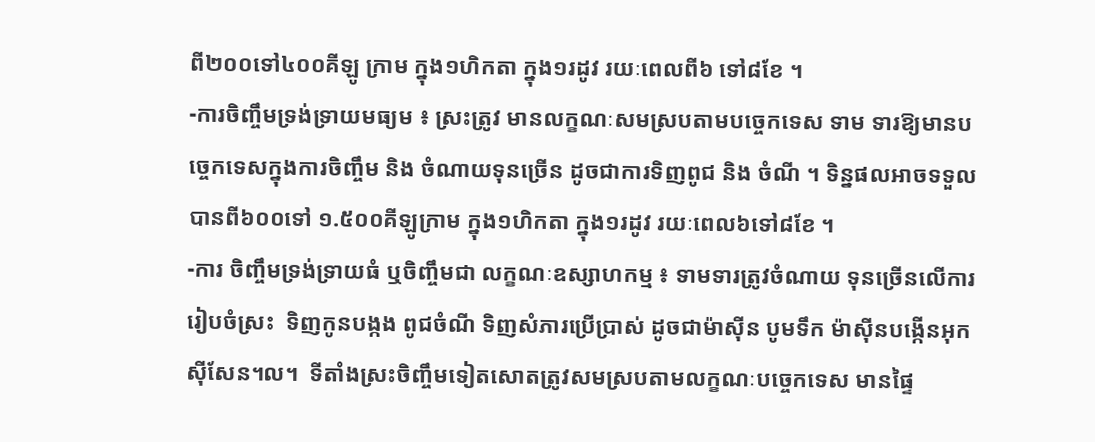ពី២០០ទៅ៤០០គីឡូ ក្រាម ក្នុង១ហិកតា ក្នុង១រដូវ រយៈពេលពី៦ ទៅ៨ខែ ។
-ការចិញ្ចឹមទ្រង់ទ្រាយមធ្យម ៖ ស្រះត្រូវ មានលក្ខណៈសមស្របតាមបច្ចេកទេស ទាម ទារឱ្យមានបច្ចេកទេសក្នុងការចិញ្ចឹម និង ចំណាយទុនច្រើន ដូចជាការទិញពូជ និង ចំណី ។ ទិន្នផលអាចទទួលបានពី៦០០ទៅ ១.៥០០គីឡូក្រាម ក្នុង១ហិកតា ក្នុង១រដូវ រយៈពេល៦ទៅ៨ខែ ។
-ការ ចិញ្ចឹមទ្រង់ទ្រាយធំ ឬចិញ្ចឹមជា លក្ខណៈឧស្សាហកម្ម ៖ ទាមទារត្រូវចំណាយ ទុនច្រើនលើការរៀបចំស្រះ  ទិញកូនបង្កង ពូជចំណី ទិញសំភារប្រើប្រាស់ ដូចជាម៉ាស៊ីន បូមទឹក ម៉ាស៊ីនបង្កើនអុកស៊ីសែន។ល។  ទីតាំងស្រះចិញ្ចឹមទៀតសោតត្រូវសមស្របតាមលក្ខណៈបច្ចេកទេស មានផ្ទៃ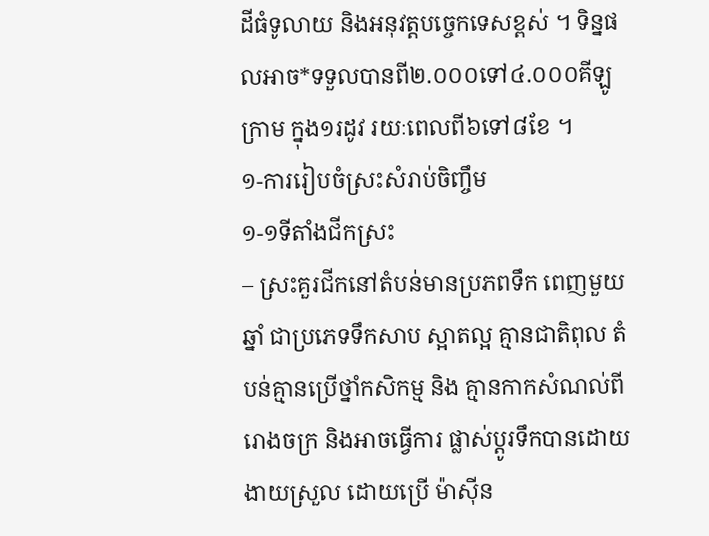ដីធំទូលាយ និងអនុវត្ដបច្ចេកទេសខ្ពស់ ។ ទិន្នផលអាច*ទទួលបានពី២.០០០ទៅ៤.០០០គីឡូក្រាម ក្នុង១រដូវ រយៈពេលពី៦ទៅ៨ខែ ។
១-ការរៀបចំស្រះសំរាប់ចិញ្ចឹម
១-១ទីតាំងជីកស្រះ
– ស្រះគួរជីកនៅតំបន់មានប្រភពទឹក ពេញមួយឆ្នាំ ជាប្រភេទទឹកសាប ស្អាតល្អ គ្មានជាតិពុល តំបន់គ្មានប្រើថ្នាំកសិកម្ម និង គ្មានកាកសំណល់ពីរោងចក្រ និងអាចធ្វើការ ផ្លាស់ប្ដូរទឹកបានដោយងាយស្រួល ដោយប្រើ ម៉ាស៊ីន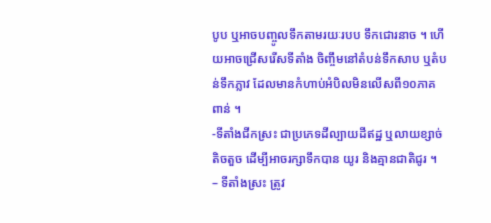បូប ឬអាចបញ្ចូលទឹកតាមរយៈរបប ទឹកជោរនាច ។ ហើយអាចជ្រើសរើសទីតាំង ចិញ្ចឹមនៅតំបន់ទឹកសាប ឬតំបន់ទឹកភ្លាវ ដែលមានកំហាប់អំបិលមិនលើសពី១០ភាគ ពាន់ ។
-ទីតាំងជីកស្រះ ជាប្រភេទដីល្បាយដីឥដ្ឋ ឬលាយខ្សាច់តិចតួច ដើម្បីអាចរក្សាទឹកបាន យូរ និងគ្មានជាតិជូរ ។
– ទីតាំងស្រះ ត្រូវ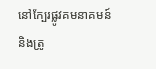នៅក្បែរផ្លូវគមនាគមន៍ និងត្រូ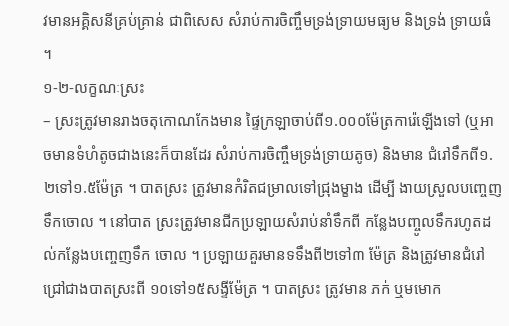វមានអគ្គិសនីគ្រប់គ្រាន់ ជាពិសេស សំរាប់ការចិញ្ចឹមទ្រង់ទ្រាយមធ្យម និងទ្រង់ ទ្រាយធំ ។
១-២-លក្ខណៈស្រះ
– ស្រះត្រូវមានរាងចតុកោណកែងមាន ផ្ទៃក្រឡាចាប់ពី១.០០០ម៉ែត្រការ៉េឡើងទៅ (ឬអាចមានទំហំតូចជាងនេះក៏បានដែរ សំរាប់ការចិញ្ចឹមទ្រង់ទ្រាយតូច) និងមាន ជំរៅទឹកពី១.២ទៅ១.៥ម៉ែត្រ ។ បាតស្រះ ត្រូវមានកំរិតជម្រាលទៅជ្រុងម្ខាង ដើម្បី ងាយស្រួលបញ្ចេញទឹកចោល ។ នៅបាត ស្រះត្រូវមានជីកប្រឡាយសំរាប់នាំទឹកពី កន្លែងបញ្ចូលទឹករហូតដល់កន្លែងបញ្ចេញទឹក ចោល ។ ប្រឡាយគួរមានទទឹងពី២ទៅ៣ ម៉ែត្រ និងត្រូវមានជំរៅជ្រៅជាងបាតស្រះពី ១០ទៅ១៥សង្ទីម៉ែត្រ ។ បាតស្រះ ត្រូវមាន ភក់ ឬមមោក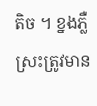តិច ។ ខ្នងភ្លឺស្រះត្រូវមាន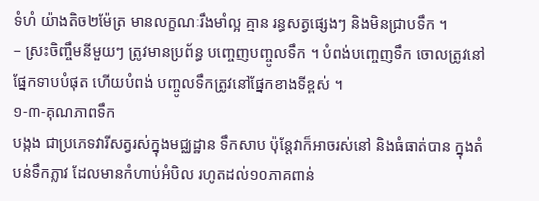ទំហំ យ៉ាងតិច២ម៉ែត្រ មានលក្ខណៈរឹងមាំល្អ គ្មាន រន្ធសត្វផ្សេងៗ និងមិនជ្រាបទឹក ។
– ស្រះចិញ្ចឹមនីមួយៗ ត្រូវមានប្រព័ន្ធ បញ្ចេញបញ្ចូលទឹក ។ បំពង់បញ្ចេញទឹក ចោលត្រូវនៅផ្នែកទាបបំផុត ហើយបំពង់ បញ្ចូលទឹកត្រូវនៅផ្នែកខាងទីខ្ពស់ ។
១-៣-គុណភាពទឹក
បង្កង ជាប្រភេទវារីសត្វរស់ក្នុងមជ្ឈដ្ឋាន ទឹកសាប ប៉ុន្ដែវាក៏អាចរស់នៅ និងធំធាត់បាន ក្នុងតំបន់ទឹកភ្លាវ ដែលមានកំហាប់អំបិល រហូតដល់១០ភាគពាន់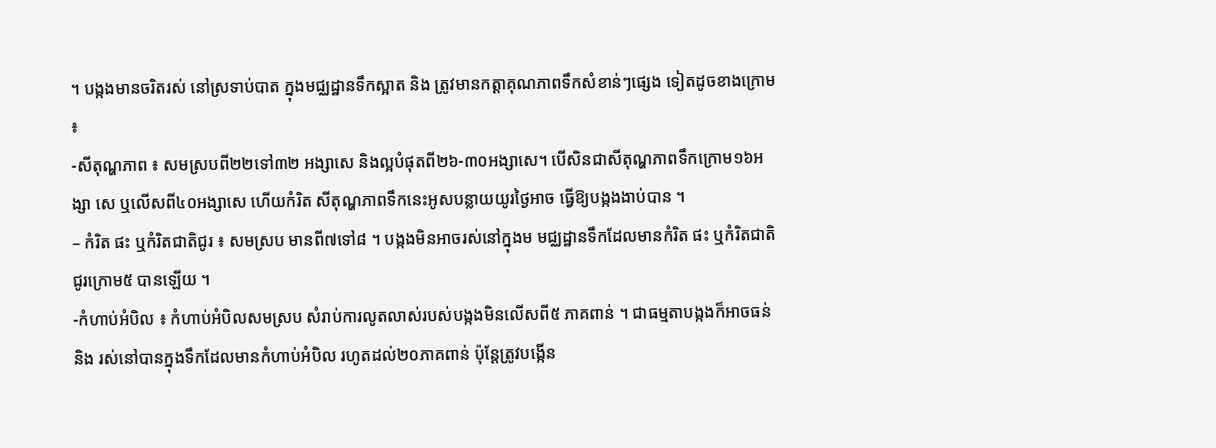។ បង្កងមានចរិតរស់ នៅស្រទាប់បាត ក្នុងមជ្ឈដ្ឋានទឹកស្អាត និង ត្រូវមានកត្ដាគុណភាពទឹកសំខាន់ៗផ្សេង ទៀតដូចខាងក្រោម ៖
-សីតុណ្ហភាព ៖ សមស្របពី២២ទៅ៣២ អង្សាសេ និងល្អបំផុតពី២៦-៣០អង្សាសេ។ បើសិនជាសីតុណ្ហភាពទឹកក្រោម១៦អង្សា សេ ឬលើសពី៤០អង្សាសេ ហើយកំរិត សីតុណ្ហភាពទឹកនេះអូសបន្លាយយូរថ្ងៃអាច ធ្វើឱ្យបង្កងងាប់បាន ។
– កំរិត ផះ ឬកំរិតជាតិជូរ ៖ សមស្រប មានពី៧ទៅ៨ ។ បង្កងមិនអាចរស់នៅក្នុងម មជ្ឈដ្ឋានទឹកដែលមានកំរិត ផះ ឬកំរិតជាតិ ជូរក្រោម៥ បានឡើយ ។
-កំហាប់អំបិល ៖ កំហាប់អំបិលសមស្រប សំរាប់ការលូតលាស់របស់បង្កងមិនលើសពី៥ ភាគពាន់ ។ ជាធម្មតាបង្កងក៏អាចធន់ និង រស់នៅបានក្នុងទឹកដែលមានកំហាប់អំបិល រហូតដល់២០ភាគពាន់ ប៉ុន្ដែត្រូវបង្កើន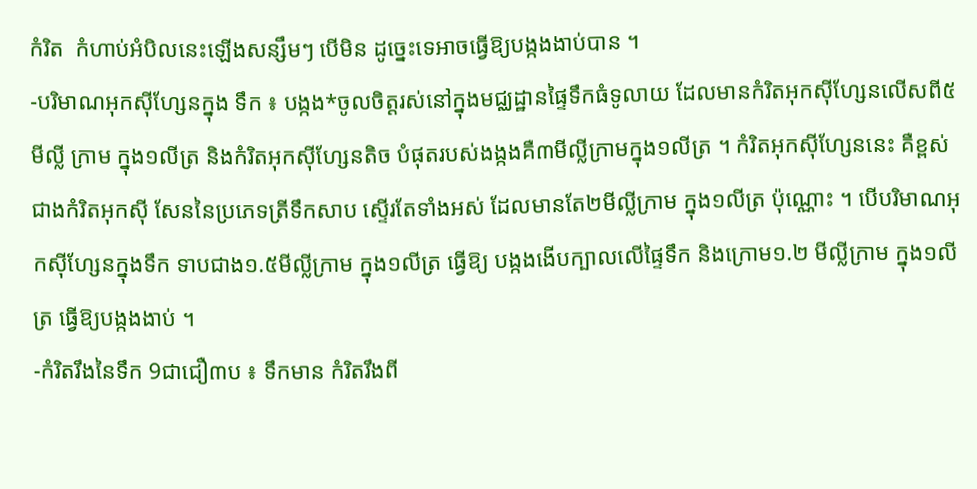កំរិត  កំហាប់អំបិលនេះឡើងសន្សឹមៗ បើមិន ដូច្នេះទេអាចធ្វើឱ្យបង្កងងាប់បាន ។
-បរិមាណអុកស៊ីហ្សែនក្នុង ទឹក ៖ បង្កង*ចូលចិត្ដរស់នៅក្នុងមជ្ឈដ្ឋានផ្ទៃទឹកធំទូលាយ ដែលមានកំរិតអុកស៊ីហ្សែនលើសពី៥មីល្លី ក្រាម ក្នុង១លីត្រ និងកំរិតអុកស៊ីហ្សែនតិច បំផុតរបស់ងង្កងគឺ៣មីល្លីក្រាមក្នុង១លីត្រ ។ កំរិតអុកស៊ីហ្សែននេះ គឺខ្ពស់ជាងកំរិតអុកស៊ី សែននៃប្រភេទត្រីទឹកសាប ស្ទើរតែទាំងអស់ ដែលមានតែ២មីល្លីក្រាម ក្នុង១លីត្រ ប៉ុណ្ណោះ ។ បើបរិមាណអុកស៊ីហ្សែនក្នុងទឹក ទាបជាង១.៥មីល្លីក្រាម ក្នុង១លីត្រ ធ្វើឱ្យ បង្កងងើបក្បាលលើផ្ទៃទឹក និងក្រោម១.២ មីល្លីក្រាម ក្នុង១លីត្រ ធ្វើឱ្យបង្កងងាប់ ។
-កំរិតរឹងនៃទឹក 9ជាជឿ៣ប ៖ ទឹកមាន កំរិតរឹងពី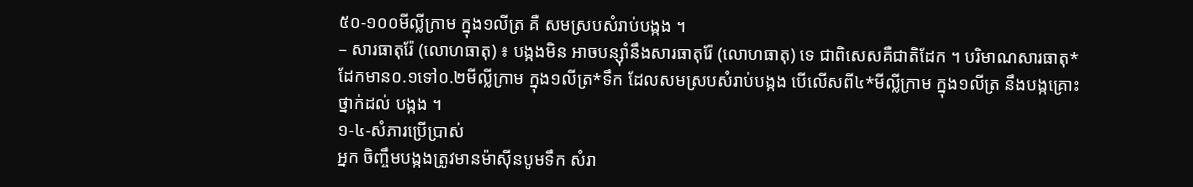៥០-១០០មីល្លីក្រាម ក្នុង១លីត្រ គឺ សមស្របសំរាប់បង្កង ។
– សារធាតុរ៉ែ (លោហធាតុ) ៖ បង្កងមិន អាចបន្ស៊ាំនឹងសារធាតុរ៉ែ (លោហធាតុ) ទេ ជាពិសេសគឺជាតិដែក ។ បរិមាណសារធាតុ*ដែកមាន០.១ទៅ០.២មីល្លីក្រាម ក្នុង១លីត្រ*ទឹក ដែលសមស្របសំរាប់បង្កង បើលើសពី៤*មីល្លីក្រាម ក្នុង១លីត្រ នឹងបង្កគ្រោះថ្នាក់ដល់ បង្កង ។
១-៤-សំភារប្រើប្រាស់
អ្នក ចិញ្ចឹមបង្កងត្រូវមានម៉ាស៊ីនបូមទឹក សំរា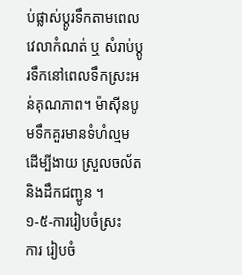ប់ផ្លាស់ប្ដូរទឹកតាមពេលវេលាកំណត់ ឬ សំរាប់ប្ដូរទឹកនៅពេលទឹកស្រះអន់គុណភាព។ ម៉ាស៊ីនបូមទឹកគួរមានទំហំល្មម ដើម្បីងាយ ស្រួលចល័ត និងដឹកជញ្ជូន ។
១-៥-ការរៀបចំស្រះ
ការ រៀបចំ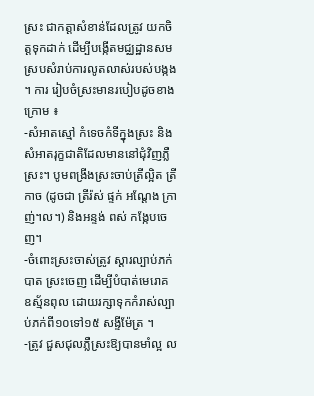ស្រះ ជាកត្ដាសំខាន់ដែលត្រូវ យកចិត្ដទុកដាក់ ដើម្បីបង្កើតមជ្ឈដ្ឋានសម ស្របសំរាប់ការលូតលាស់របស់បង្កង ។ ការ រៀបចំស្រះមានរបៀបដូចខាងក្រោម ៖
-សំអាតស្មៅ កំទេចកំទីក្នុងស្រះ និង សំអាតរុក្ខជាតិដែលមាននៅជុំវិញភ្លឺស្រះ។ បូមពង្រីងស្រះចាប់ត្រីល្អិត ត្រីកាច (ដូចជា ត្រីរ៉ស់ ផ្ទក់ អណ្ដែង ក្រាញ់។ល។) និងអន្ទង់ ពស់ កង្កែបចេញ។
-ចំពោះស្រះចាស់ត្រូវ ស្ដារល្បាប់ភក់បាត ស្រះចេញ ដើម្បីបំបាត់មេរោគ ឧស្ម័នពុល ដោយរក្សាទុកកំរាស់ល្បាប់ភក់ពី១០ទៅ១៥ សង្ទីម៉ែត្រ ។
-ត្រូវ ជួសជុលភ្លឺស្រះឱ្យបានមាំល្អ ល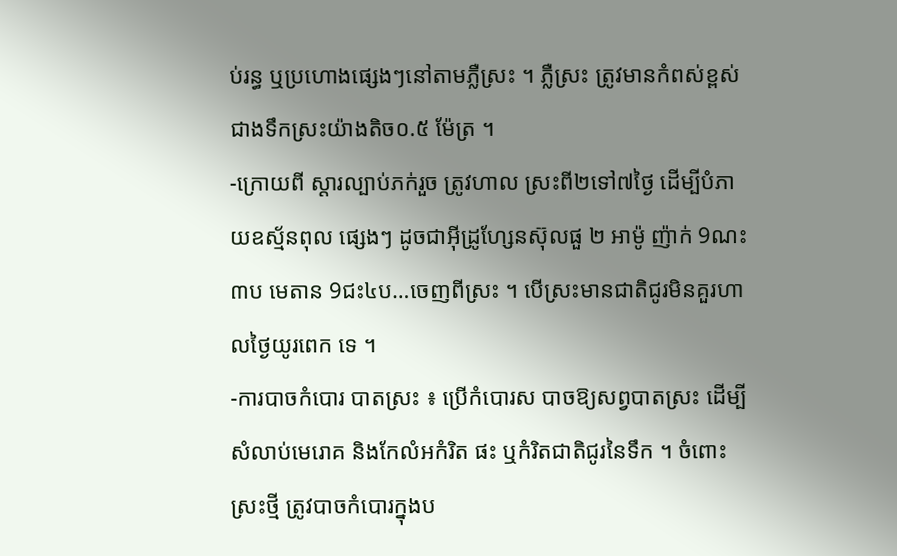ប់រន្ធ ឬប្រហោងផ្សេងៗនៅតាមភ្លឺស្រះ ។ ភ្លឺស្រះ ត្រូវមានកំពស់ខ្ពស់ជាងទឹកស្រះយ៉ាងតិច០.៥ ម៉ែត្រ ។
-ក្រោយពី ស្ដារល្បាប់ភក់រួច ត្រូវហាល ស្រះពី២ទៅ៧ថ្ងៃ ដើម្បីបំភាយឧស្ម័នពុល ផ្សេងៗ ដូចជាអ៊ីដ្រូហ្សែនស៊ុលផួ ២ អាម៉ូ ញ៉ាក់ 9ណះ៣ប មេតាន 9ជះ៤ប…ចេញពីស្រះ ។ បើស្រះមានជាតិជូរមិនគួរហាលថ្ងៃយូរពេក ទេ ។
-ការបាចកំបោរ បាតស្រះ ៖ ប្រើកំបោរស បាចឱ្យសព្វបាតស្រះ ដើម្បីសំលាប់មេរោគ និងកែលំអកំរិត ផះ ឬកំរិតជាតិជូរនៃទឹក ។ ចំពោះស្រះថ្មី ត្រូវបាចកំបោរក្នុងប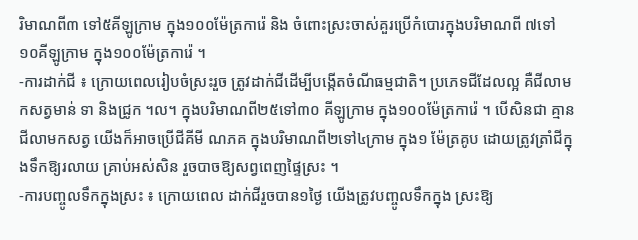រិមាណពី៣ ទៅ៥គីឡូក្រាម ក្នុង១០០ម៉ែត្រការ៉េ និង ចំពោះស្រះចាស់គួរប្រើកំបោរក្នុងបរិមាណពី ៧ទៅ១០គីឡូក្រាម ក្នុង១០០ម៉ែត្រការ៉េ ។
-ការដាក់ជី ៖ ក្រោយពេលរៀបចំស្រះរួច ត្រូវដាក់ជីដើម្បីបង្កើតចំណីធម្មជាតិ។ ប្រភេទជីដែលល្អ គឺជីលាមកសត្វមាន់ ទា និងជ្រូក ។ល។ ក្នុងបរិមាណពី២៥ទៅ៣០ គីឡូក្រាម ក្នុង១០០ម៉ែត្រការ៉េ ។ បើសិនជា គ្មានជីលាមកសត្វ យើងក៏អាចប្រើជីគីមី ណភគ ក្នុងបរិមាណពី២ទៅ៤ក្រាម ក្នុង១ ម៉ែត្រគូប ដោយត្រូវត្រាំជីក្នុងទឹកឱ្យរលាយ គ្រាប់អស់សិន រួចបាចឱ្យសព្វពេញផ្ទៃស្រះ ។
-ការបញ្ចូលទឹកក្នុងស្រះ ៖ ក្រោយពេល ដាក់ជីរួចបាន១ថ្ងៃ យើងត្រូវបញ្ចូលទឹកក្នុង ស្រះឱ្យ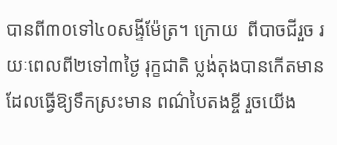បានពី៣០ទៅ៤០សង្ទីម៉ែត្រ។ ក្រោយ  ពីបាចជីរួច រយៈពេលពី២ទៅ៣ថ្ងៃ រុក្ខជាតិ ប្លង់តុងបានកើតមានដែលធ្វើឱ្យទឹកស្រះមាន ពណ៌បៃតងខ្ចី រួចយើង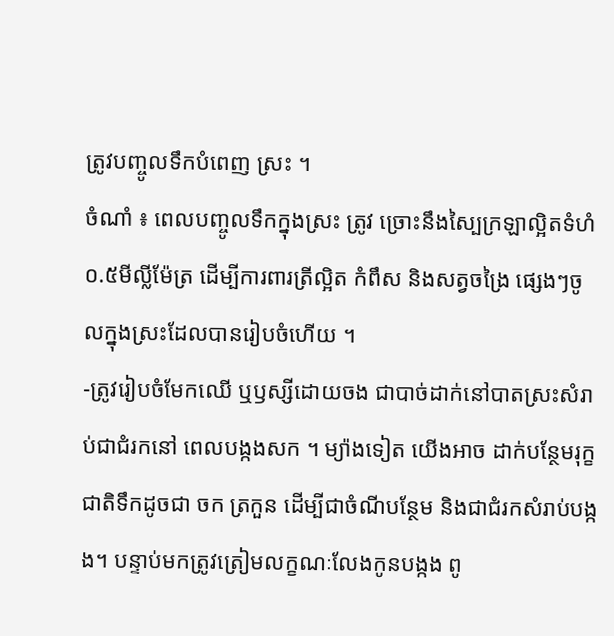ត្រូវបញ្ចូលទឹកបំពេញ ស្រះ ។
ចំណាំ ៖ ពេលបញ្ចូលទឹកក្នុងស្រះ ត្រូវ ច្រោះនឹងស្បៃក្រឡាល្អិតទំហំ០.៥មីល្លីម៉ែត្រ ដើម្បីការពារត្រីល្អិត កំពឹស និងសត្វចង្រៃ ផ្សេងៗចូលក្នុងស្រះដែលបានរៀបចំហើយ ។
-ត្រូវរៀបចំមែកឈើ ឬឫស្សីដោយចង ជាបាច់ដាក់នៅបាតស្រះសំរាប់ជាជំរកនៅ ពេលបង្កងសក ។ ម្យ៉ាងទៀត យើងអាច ដាក់បន្ថែមរុក្ខជាតិទឹកដូចជា ចក ត្រកួន ដើម្បីជាចំណីបន្ថែម និងជាជំរកសំរាប់បង្កង។ បន្ទាប់មកត្រូវត្រៀមលក្ខណៈលែងកូនបង្កង ពូ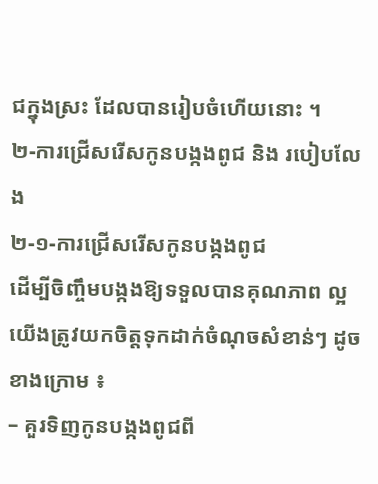ជក្នុងស្រះ ដែលបានរៀបចំហើយនោះ ។
២-ការជ្រើសរើសកូនបង្កងពូជ និង របៀបលែង
២-១-ការជ្រើសរើសកូនបង្កងពូជ
ដើម្បីចិញ្ចឹមបង្កងឱ្យទទួលបានគុណភាព ល្អ យើងត្រូវយកចិត្ដទុកដាក់ចំណុចសំខាន់ៗ ដូចខាងក្រោម ៖
– គួរទិញកូនបង្កងពូជពី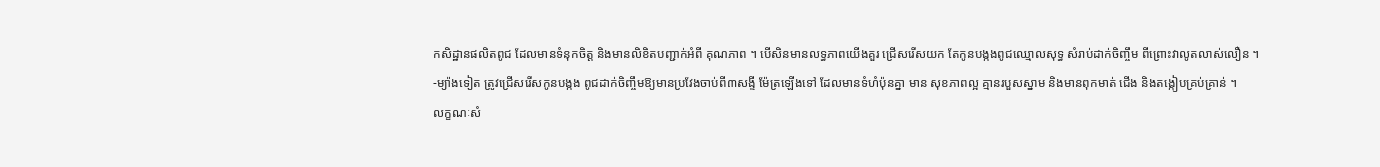កសិដ្ឋានផលិតពូជ ដែលមានទំនុកចិត្ដ និងមានលិខិតបញ្ជាក់អំពី គុណភាព ។ បើសិនមានលទ្ធភាពយើងគួរ ជ្រើសរើសយក តែកូនបង្កងពូជឈ្មោលសុទ្ធ សំរាប់ដាក់ចិញ្ចឹម ពីព្រោះវាលូតលាស់លឿន ។
-ម្យ៉ាងទៀត ត្រូវជ្រើសរើសកូនបង្កង ពូជដាក់ចិញ្ចឹមឱ្យមានប្រវែងចាប់ពី៣សង្ទី ម៉ែត្រឡើងទៅ ដែលមានទំហំប៉ុនគ្នា មាន សុខភាពល្អ គ្មានរបួសស្នាម និងមានពុកមាត់ ជើង និងតង្កៀបគ្រប់គ្រាន់ ។
លក្ខណៈសំ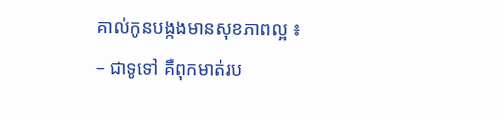គាល់កូនបង្កងមានសុខភាពល្អ ៖
– ជាទូទៅ គឺពុកមាត់រប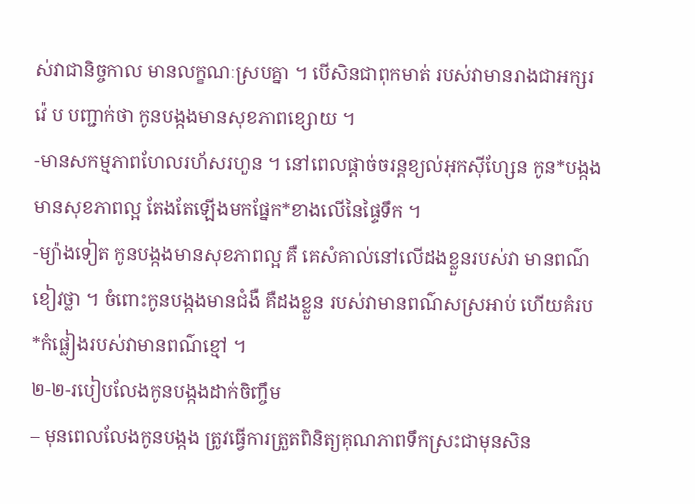ស់វាជានិច្ចកាល មានលក្ខណៈស្របគ្នា ។ បើសិនជាពុកមាត់ របស់វាមានរាងជាអក្សរវ៉េ ប បញ្ជាក់ថា កូនបង្កងមានសុខភាពខ្សោយ ។
-មានសកម្មភាពហែលរហ័សរហួន ។ នៅពេលផ្ដាច់ចរន្ដខ្យល់អុកស៊ីហ្សែន កូន*បង្កងមានសុខភាពល្អ តែងតែឡើងមកផ្នែក*ខាងលើនៃផ្ទៃទឹក ។
-ម្យ៉ាងទៀត កូនបង្កងមានសុខភាពល្អ គឺ គេសំគាល់នៅលើដងខ្លួនរបស់វា មានពណ៌ ខៀវថ្លា ។ ចំពោះកូនបង្កងមានជំងឺ គឺដងខ្លួន របស់វាមានពណ៌សស្រអាប់ ហើយគំរប*កំផ្លៀងរបស់វាមានពណ៌ខ្មៅ ។
២-២-របៀបលែងកូនបង្កងដាក់ចិញ្ចឹម
– មុនពេលលែងកូនបង្កង ត្រូវធ្វើការត្រួតពិនិត្យគុណភាពទឹកស្រះជាមុនសិន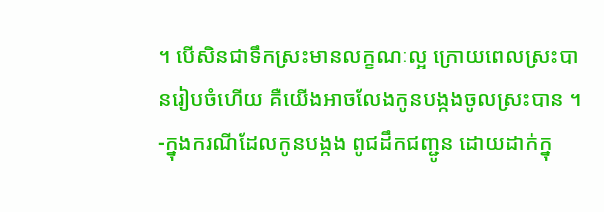។ បើសិនជាទឹកស្រះមានលក្ខណៈល្អ ក្រោយពេលស្រះបានរៀបចំហើយ គឺយើងអាចលែងកូនបង្កងចូលស្រះបាន ។
-ក្នុងករណីដែលកូនបង្កង ពូជដឹកជញ្ជូន ដោយដាក់ក្នុ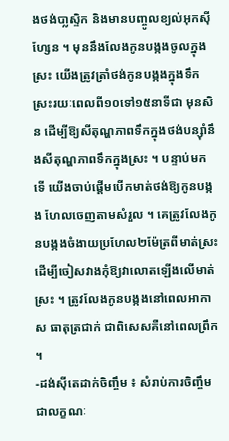ងថង់បា្លស្ទិក និងមានបញ្ចូលខ្យល់អុកស៊ីហ្សែន ។ មុននឹងលែងកូនបង្កងចូលក្នុងស្រះ យើងត្រូវត្រាំថង់កូនបង្កងក្នុងទឹកស្រះរយៈពេលពី១០ទៅ១៥នាទីជា មុនសិន ដើម្បីឱ្យសីតុណ្ហភាពទឹកក្នុងថង់បន្ស៊ាំនឹងសីតុណ្ហភាពទឹកក្នុងស្រះ ។ បន្ទាប់មក ទើ យើងចាប់ផ្ដើមបើកមាត់ថង់ឱ្យកូនបង្កង ហែលចេញតាមសំរួល ។ គេត្រូវលែងកូនបង្កងចំងាយប្រហែល២ម៉ែត្រពីមាត់ស្រះ ដើម្បីចៀសវាងកុំឱ្យវាលោតឡើងលើមាត់ ស្រះ ។ ត្រូវលែងកូនបង្កងនៅពេលអាកាស ធាតុត្រជាក់ ជាពិសេសគឺនៅពេលព្រឹក ។
-ដង់ស៊ីតេដាក់ចិញ្ចឹម ៖ សំរាប់ការចិញ្ចឹម ជាលក្ខណៈ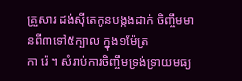គ្រួសារ ដង់ស៊ីតេកូនបង្កងដាក់ ចិញ្ចឹមមានពី៣ទៅ៥ក្បាល ក្នុង១ម៉ែត្រ
កា រ៉េ ។ សំរាប់ការចិញ្ចឹមទ្រង់ទ្រាយមធ្យ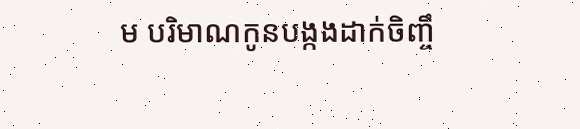ម បរិមាណកូនបង្កងដាក់ចិញ្ចឹ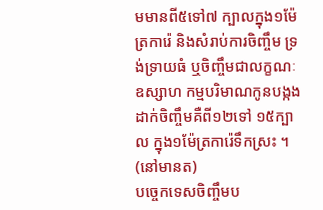មមានពី៥ទៅ៧ ក្បាលក្នុង១ម៉ែត្រការ៉េ និងសំរាប់ការចិញ្ចឹម ទ្រង់ទ្រាយធំ ឬចិញ្ចឹមជាលក្ខណៈឧស្សាហ កម្មបរិមាណកូនបង្កងដាក់ចិញ្ចឹមគឺពី១២ទៅ ១៥ក្បាល ក្នុង១ម៉ែត្រការ៉េទឹកស្រះ ។ (នៅមានត)
បច្ចេកទេសចិញ្ចឹមប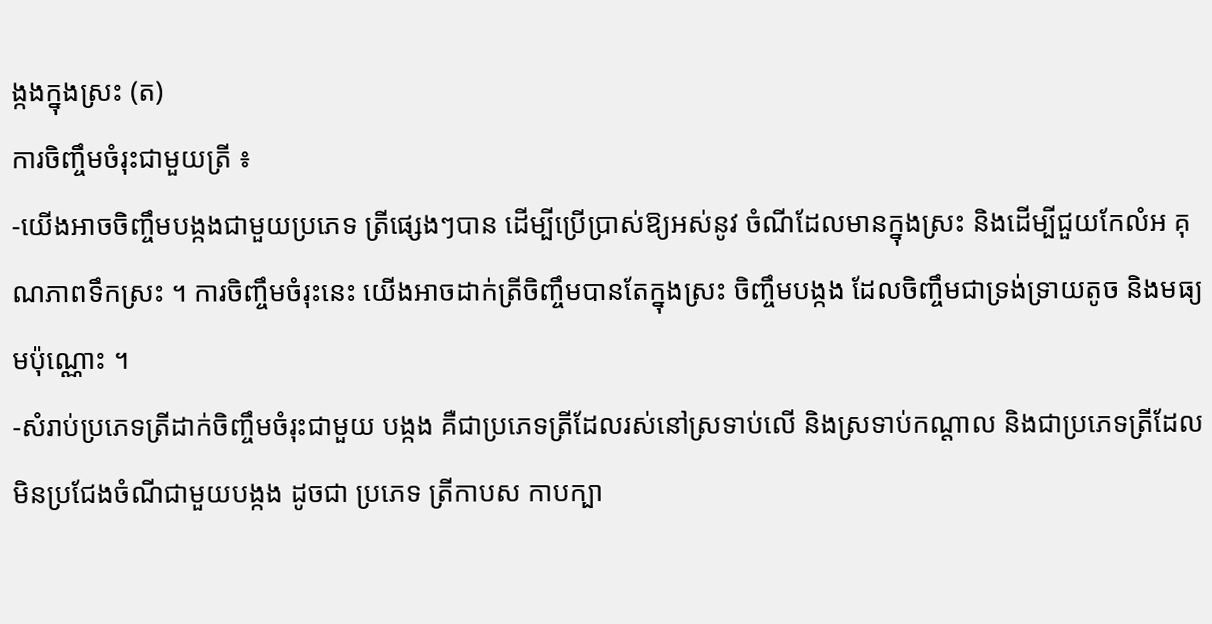ង្កងក្នុងស្រះ (ត)
ការចិញ្ចឹមចំរុះជាមួយត្រី ៖
-យើងអាចចិញ្ចឹមបង្កងជាមួយប្រភេទ ត្រីផ្សេងៗបាន ដើម្បីប្រើប្រាស់ឱ្យអស់នូវ ចំណីដែលមានក្នុងស្រះ និងដើម្បីជួយកែលំអ គុណភាពទឹកស្រះ ។ ការចិញ្ចឹមចំរុះនេះ យើងអាចដាក់ត្រីចិញ្ចឹមបានតែក្នុងស្រះ ចិញ្ចឹមបង្កង ដែលចិញ្ចឹមជាទ្រង់ទ្រាយតូច និងមធ្យមប៉ុណ្ណោះ ។
-សំរាប់ប្រភេទត្រីដាក់ចិញ្ចឹមចំរុះជាមួយ បង្កង គឺជាប្រភេទត្រីដែលរស់នៅស្រទាប់លើ និងស្រទាប់កណ្ដាល និងជាប្រភេទត្រីដែល មិនប្រជែងចំណីជាមួយបង្កង ដូចជា ប្រភេទ ត្រីកាបស កាបក្បា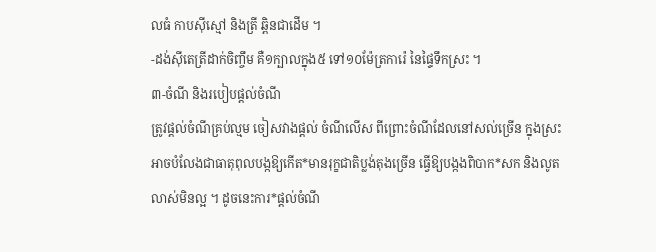លធំ កាបស៊ីស្មៅ និងត្រី ឆ្ពិនជាដើម ។
-ដង់ស៊ីតេត្រីដាក់ចិញ្ចឹម គឺ១ក្បាលក្នុង៥ ទៅ១០ម៉ែត្រការ៉េ នៃផ្ទៃទឹកស្រះ ។
៣-ចំណី និងរបៀបផ្ដល់ចំណី
ត្រូវផ្ដល់ចំណីគ្រប់ល្មម ចៀសវាងផ្ដល់ ចំណីលើស ពីព្រោះចំណីដែលនៅសល់ច្រើន ក្នុងស្រះ អាចបំលែងជាធាតុពុលបង្កឱ្យកើត*មានរុក្ខជាតិប្លង់តុងច្រើន ធ្វើឱ្យបង្កងពិបាក*សក និងលូតលាស់មិនល្អ ។ ដូចនេះការ*ផ្ដល់ចំណី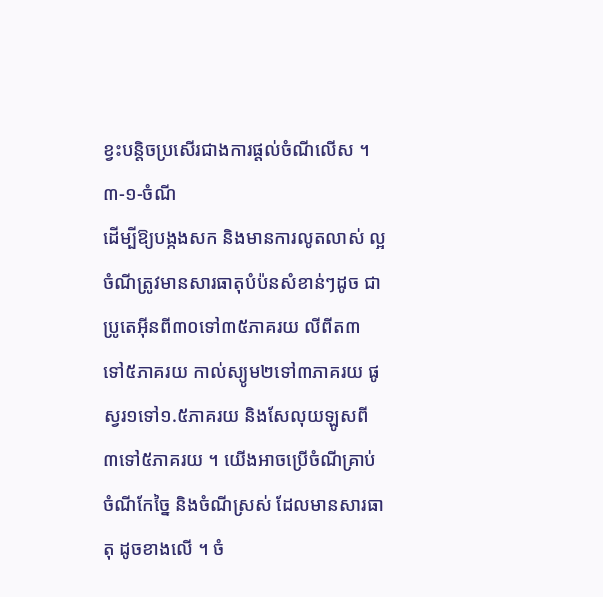ខ្វះបន្ដិចប្រសើរជាងការផ្ដល់ចំណីលើស ។
៣-១-ចំណី
ដើម្បីឱ្យបង្កងសក និងមានការលូតលាស់ ល្អ ចំណីត្រូវមានសារធាតុបំប៉នសំខាន់ៗដូច ជា ប្រូតេអ៊ីនពី៣០ទៅ៣៥ភាគរយ លីពីត៣ ទៅ៥ភាគរយ កាល់ស្យូម២ទៅ៣ភាគរយ ផូស្វរ១ទៅ១.៥ភាគរយ និងសែលុយឡូសពី ៣ទៅ៥ភាគរយ ។ យើងអាចប្រើចំណីគ្រាប់ ចំណីកែច្នៃ និងចំណីស្រស់ ដែលមានសារធាតុ ដូចខាងលើ ។ ចំ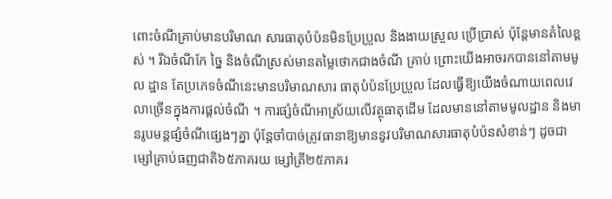ពោះចំណីគ្រាប់មានបរិមាណ សារធាតុបំប៉នមិនប្រែប្រួល និងងាយស្រួល ប្រើប្រាស់ ប៉ុន្ដែមានតំលៃខ្ពស់ ។ រីឯចំណីកែ ច្នៃ និងចំណីស្រស់មានតម្លៃថោកជាងចំណី គ្រាប់ ព្រោះយើងអាចរកបាននៅតាមមូល ដ្ឋាន តែប្រភេទចំណីនេះមានបរិមាណសារ ធាតុបំប៉នប្រែប្រួល ដែលធ្វើឱ្យយើងចំណាយពេលវេលាច្រើនក្នុងការផ្ដល់ចំណី ។ ការផ្សំចំណីអាស្រ័យលើវត្ថុធាតុដើម ដែលមាននៅតាមមូលដ្ឋាន និងមានរូបមន្ដផ្សំចំណីផ្សេងៗគ្នា ប៉ុន្ដែចាំបាច់ត្រូវធានាឱ្យមាននូវបរិមាណសារធាតុបំប៉នសំខាន់ៗ ដូចជា ម្សៅគ្រាប់ធញជាតិ៦៥ភាគរយ ម្សៅត្រី២៥ភាគរ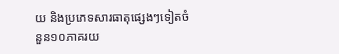យ និងប្រភេទសារធាតុផ្សេងៗទៀតចំនួន១០ភាគរយ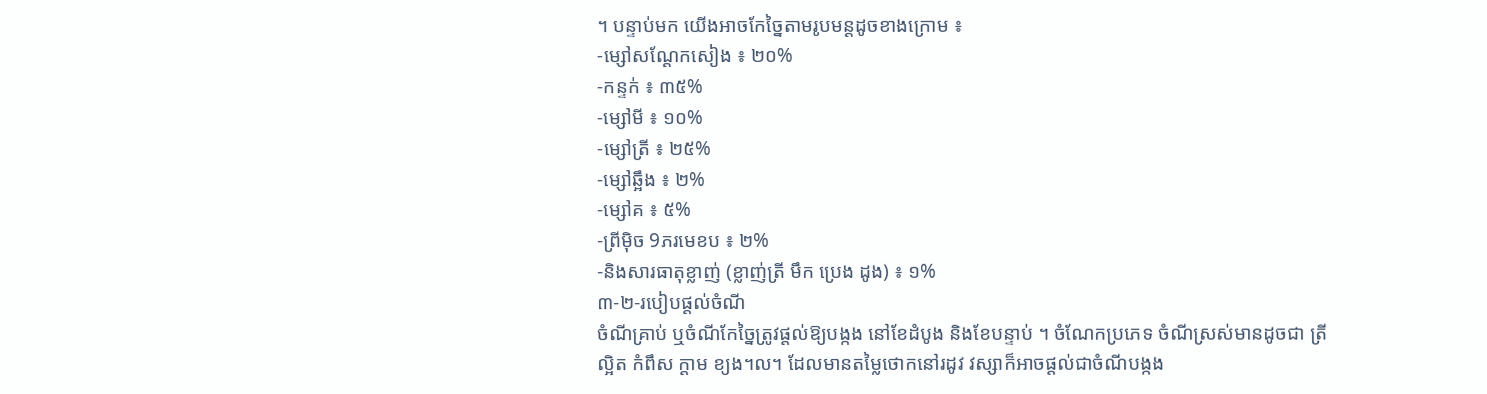។ បន្ទាប់មក យើងអាចកែច្នៃតាមរូបមន្ដដូចខាងក្រោម ៖
-ម្សៅសណ្ដែកសៀង ៖ ២០%
-កន្ទក់ ៖ ៣៥%
-ម្សៅមី ៖ ១០%
-ម្សៅត្រី ៖ ២៥%
-ម្សៅឆ្អឹង ៖ ២%
-ម្សៅគ ៖ ៥%
-ព្រីម៉ិច 9ភរមេខប ៖ ២%
-និងសារធាតុខ្លាញ់ (ខ្លាញ់ត្រី មឹក ប្រេង ដូង) ៖ ១%
៣-២-របៀបផ្ដល់ចំណី
ចំណីគ្រាប់ ឬចំណីកែច្នៃត្រូវផ្ដល់ឱ្យបង្កង នៅខែដំបូង និងខែបន្ទាប់ ។ ចំណែកប្រភេទ ចំណីស្រស់មានដូចជា ត្រីល្អិត កំពឹស ក្ដាម ខ្យង។ល។ ដែលមានតម្លៃថោកនៅរដូវ វស្សាក៏អាចផ្ដល់ជាចំណីបង្កង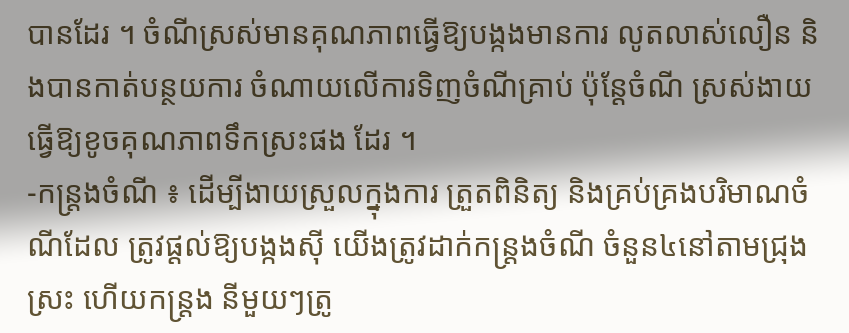បានដែរ ។ ចំណីស្រស់មានគុណភាពធ្វើឱ្យបង្កងមានការ លូតលាស់លឿន និងបានកាត់បន្ថយការ ចំណាយលើការទិញចំណីគ្រាប់ ប៉ុន្ដែចំណី ស្រស់ងាយធ្វើឱ្យខូចគុណភាពទឹកស្រះផង ដែរ ។
-កន្ដ្រងចំណី ៖ ដើម្បីងាយស្រួលក្នុងការ ត្រួតពិនិត្យ និងគ្រប់គ្រងបរិមាណចំណីដែល ត្រូវផ្ដល់ឱ្យបង្កងស៊ី យើងត្រូវដាក់កន្ដ្រងចំណី ចំនួន៤នៅតាមជ្រុងស្រះ ហើយកន្ដ្រង នីមួយៗត្រូ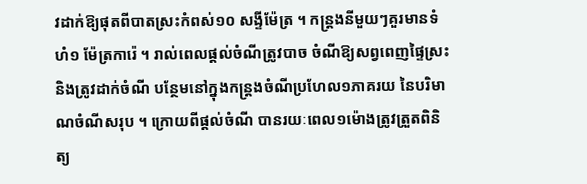វដាក់ឱ្យផុតពីបាតស្រះកំពស់១០ សង្ទីម៉ែត្រ ។ កន្ដ្រងនីមួយៗគួរមានទំហំ១ ម៉ែត្រការ៉េ ។ រាល់ពេលផ្ដល់ចំណីត្រូវបាច ចំណីឱ្យសព្វពេញផ្ទៃស្រះ និងត្រូវដាក់ចំណី បន្ថែមនៅក្នុងកន្ដ្រងចំណីប្រហែល១ភាគរយ នៃបរិមាណចំណីសរុប ។ ក្រោយពីផ្ដល់ចំណី បានរយៈពេល១ម៉ោងត្រូវត្រួតពិនិត្យ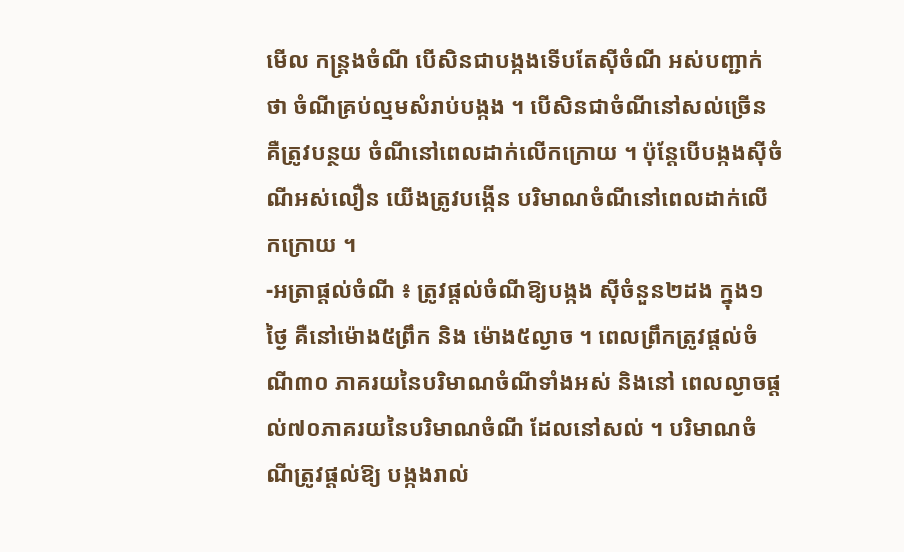មើល កន្ដ្រងចំណី បើសិនជាបង្កងទើបតែស៊ីចំណី អស់បញ្ជាក់ថា ចំណីគ្រប់ល្មមសំរាប់បង្កង ។ បើសិនជាចំណីនៅសល់ច្រើន គឺត្រូវបន្ថយ ចំណីនៅពេលដាក់លើកក្រោយ ។ ប៉ុន្ដែបើបង្កងស៊ីចំណីអស់លឿន យើងត្រូវបង្កើន បរិមាណចំណីនៅពេលដាក់លើកក្រោយ ។
-អត្រាផ្ដល់ចំណី ៖ ត្រូវផ្ដល់ចំណីឱ្យបង្កង ស៊ីចំនួន២ដង ក្នុង១ថ្ងៃ គឺនៅម៉ោង៥ព្រឹក និង ម៉ោង៥ល្ងាច ។ ពេលព្រឹកត្រូវផ្ដល់ចំណី៣០ ភាគរយនៃបរិមាណចំណីទាំងអស់ និងនៅ ពេលល្ងាចផ្ដល់៧០ភាគរយនៃបរិមាណចំណី ដែលនៅសល់ ។ បរិមាណចំណីត្រូវផ្ដល់ឱ្យ បង្កងរាល់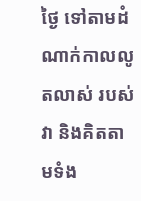ថ្ងៃ ទៅតាមដំណាក់កាលលូតលាស់ របស់វា និងគិតតាមទំង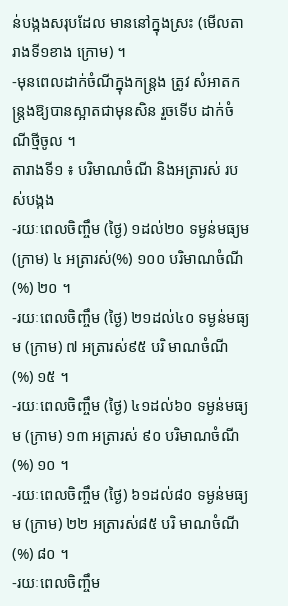ន់បង្កងសរុបដែល មាននៅក្នុងស្រះ (មើលតារាងទី១ខាង ក្រោម) ។
-មុនពេលដាក់ចំណីក្នុងកន្ដ្រង ត្រូវ សំអាតកន្ដ្រងឱ្យបានស្អាតជាមុនសិន រួចទើប ដាក់ចំណីថ្មីចូល ។
តារាងទី១ ៖ បរិមាណចំណី និងអត្រារស់ របស់បង្កង
-រយៈពេលចិញ្ចឹម (ថ្ងៃ) ១ដល់២០ ទម្ងន់មធ្យម (ក្រាម) ៤ អត្រារស់(%) ១០០ បរិមាណចំណី (%) ២០ ។
-រយៈពេលចិញ្ចឹម (ថ្ងៃ) ២១ដល់៤០ ទម្ងន់មធ្យម (ក្រាម) ៧ អត្រារស់៩៥ បរិ មាណចំណី (%) ១៥ ។
-រយៈពេលចិញ្ចឹម (ថ្ងៃ) ៤១ដល់៦០ ទម្ងន់មធ្យម (ក្រាម) ១៣ អត្រារស់ ៩០ បរិមាណចំណី (%) ១០ ។
-រយៈពេលចិញ្ចឹម (ថ្ងៃ) ៦១ដល់៨០ ទម្ងន់មធ្យម (ក្រាម) ២២ អត្រារស់៨៥ បរិ មាណចំណី (%) ៨០ ។
-រយៈពេលចិញ្ចឹម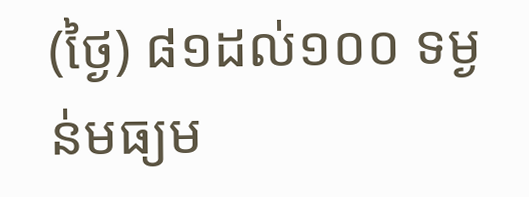(ថ្ងៃ) ៨១ដល់១០០ ទម្ងន់មធ្យម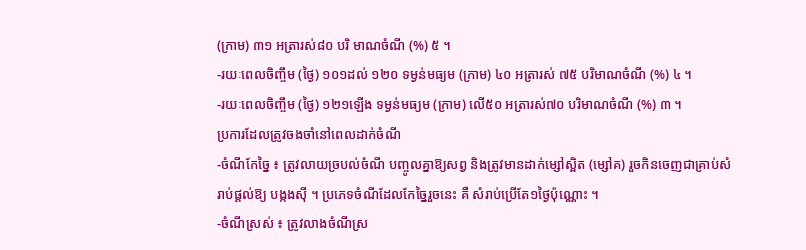(ក្រាម) ៣១ អត្រារស់៨០ បរិ មាណចំណី (%) ៥ ។
-រយៈពេលចិញ្ចឹម (ថ្ងៃ) ១០១ដល់ ១២០ ទម្ងន់មធ្យម (ក្រាម) ៤០ អត្រារស់ ៧៥ បរិមាណចំណី (%) ៤ ។
-រយៈពេលចិញ្ចឹម (ថ្ងៃ) ១២១ឡើង ទម្ងន់មធ្យម (ក្រាម) លើ៥០ អត្រារស់៧០ បរិមាណចំណី (%) ៣ ។
ប្រការដែលត្រូវចងចាំនៅពេលដាក់ចំណី
-ចំណីកែច្នៃ ៖ ត្រូវលាយច្របល់ចំណី បញ្ចូលគ្នាឱ្យសព្វ និងត្រូវមានដាក់ម្សៅស្អិត (ម្សៅគ) រួចកិនចេញជាគ្រាប់សំរាប់ផ្ដល់ឱ្យ បង្កងស៊ី ។ ប្រភេទចំណីដែលកែច្នៃរួចនេះ គឺ សំរាប់ប្រើតែ១ថ្ងៃប៉ុណ្ណោះ ។
-ចំណីស្រស់ ៖ ត្រូវលាងចំណីស្រ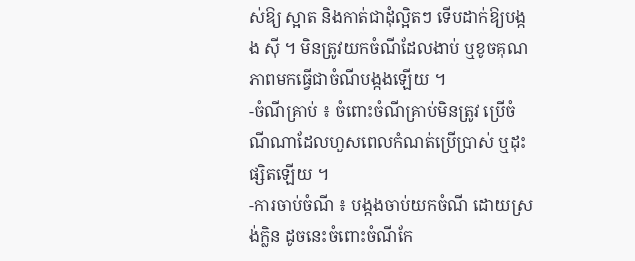ស់ឱ្យ ស្អាត និងកាត់ជាដុំល្អិតៗ ទើបដាក់ឱ្យបង្កង ស៊ី ។ មិនត្រូវយកចំណីដែលងាប់ ឬខូចគុណ ភាពមកធ្វើជាចំណីបង្កងឡើយ ។
-ចំណីគ្រាប់ ៖ ចំពោះចំណីគ្រាប់មិនត្រូវ ប្រើចំណីណាដែលហួសពេលកំណត់ប្រើប្រាស់ ឬដុះផ្សិតឡើយ ។
-ការចាប់ចំណី ៖ បង្កងចាប់យកចំណី ដោយស្រង់ក្លិន ដូចនេះចំពោះចំណីកែ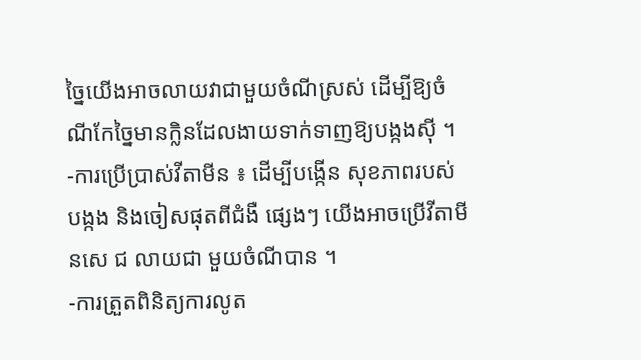ច្នៃយើងអាចលាយវាជាមួយចំណីស្រស់ ដើម្បីឱ្យចំណីកែច្នៃមានក្លិនដែលងាយទាក់ទាញឱ្យបង្កងស៊ី ។
-ការប្រើប្រាស់វីតាមីន ៖ ដើម្បីបង្កើន សុខភាពរបស់បង្កង និងចៀសផុតពីជំងឺ ផ្សេងៗ យើងអាចប្រើវីតាមីនសេ ជ លាយជា មួយចំណីបាន ។
-ការត្រួតពិនិត្យការលូត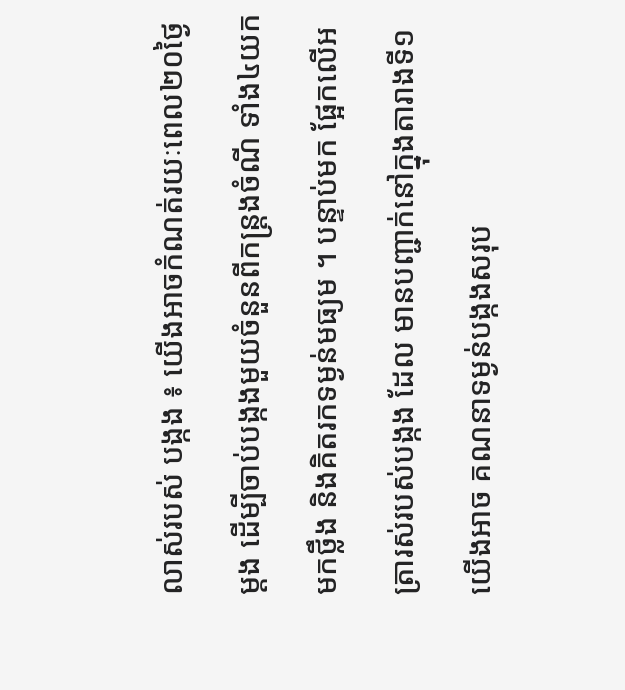លាស់របស់ បង្កង ៖ យើងអាចកំណត់រយៈពេល២០ថ្ងៃ ម្ដង ដើម្បីចាប់បង្កងមួយចំនួនពីកន្ដ្រងចំណី ទាំង៤យកមកថ្លឹង និងគិតរកទម្ងន់មធ្យម ។ បន្ទាប់មក ផ្អែកលើអត្រារស់របស់បង្កង ដែល មានបញ្ជាក់នៅក្នុងតារាងទី១ យើងអាច គណនាទម្ងន់បង្កងសរុប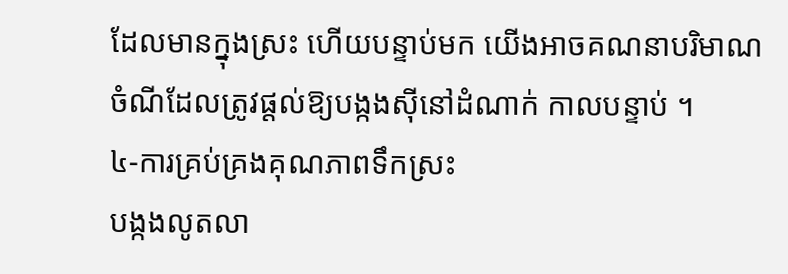ដែលមានក្នុងស្រះ ហើយបន្ទាប់មក យើងអាចគណនាបរិមាណ ចំណីដែលត្រូវផ្ដល់ឱ្យបង្កងស៊ីនៅដំណាក់ កាលបន្ទាប់ ។
៤-ការគ្រប់គ្រងគុណភាពទឹកស្រះ
បង្កងលូតលា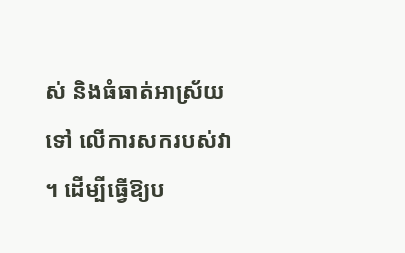ស់ និងធំធាត់អាស្រ័យទៅ លើការសករបស់វា ។ ដើម្បីធ្វើឱ្យប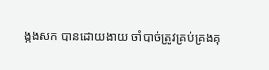ង្កងសក បានដោយងាយ ចាំបាច់ត្រូវគ្រប់គ្រងគុ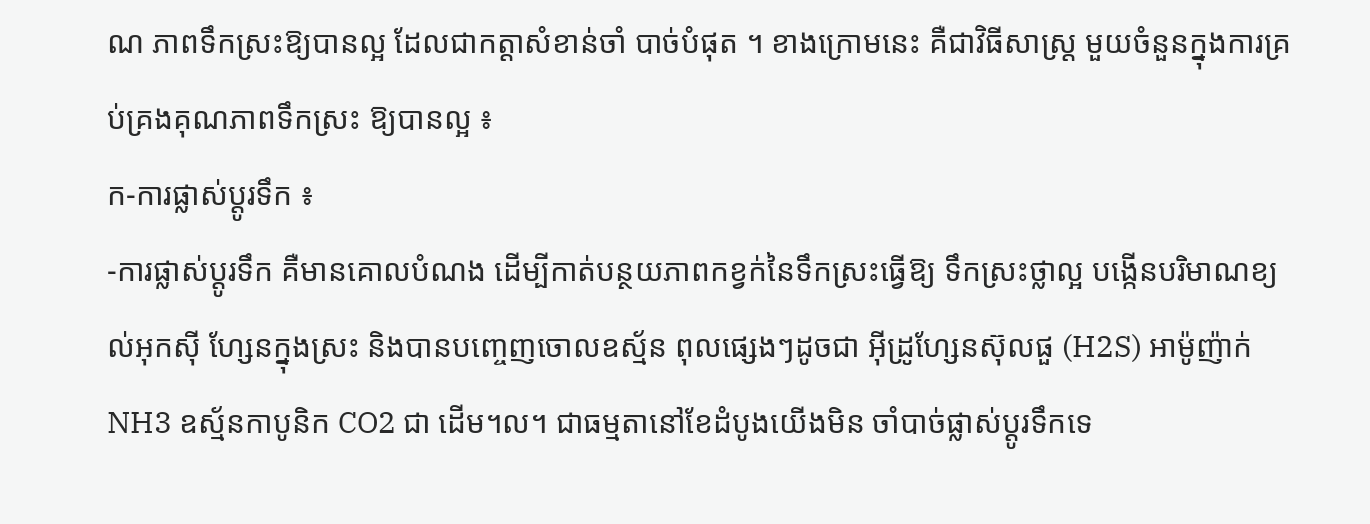ណ ភាពទឹកស្រះឱ្យបានល្អ ដែលជាកត្ដាសំខាន់ចាំ បាច់បំផុត ។ ខាងក្រោមនេះ គឺជាវិធីសាស្ដ្រ មួយចំនួនក្នុងការគ្រប់គ្រងគុណភាពទឹកស្រះ ឱ្យបានល្អ ៖
ក-ការផ្លាស់ប្ដូរទឹក ៖
-ការផ្លាស់ប្ដូរទឹក គឺមានគោលបំណង ដើម្បីកាត់បន្ថយភាពកខ្វក់នៃទឹកស្រះធ្វើឱ្យ ទឹកស្រះថ្លាល្អ បង្កើនបរិមាណខ្យល់អុកស៊ី ហ្សែនក្នុងស្រះ និងបានបញ្ចេញចោលឧស្ម័ន ពុលផ្សេងៗដូចជា អ៊ីដ្រូហ្សែនស៊ុលផួ (H2S) អាម៉ូញ៉ាក់ NH3 ឧស្ម័នកាបូនិក CO2 ជា ដើម។ល។ ជាធម្មតានៅខែដំបូងយើងមិន ចាំបាច់ផ្លាស់ប្ដូរទឹកទេ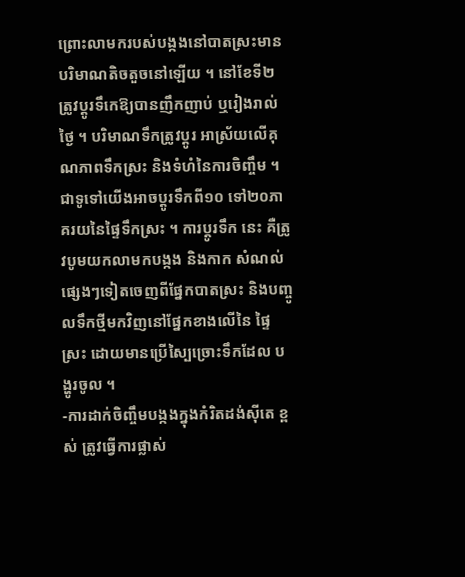ព្រោះលាមករបស់បង្កងនៅបាតស្រះមានបរិមាណតិចតួចនៅឡើយ ។ នៅខែទី២ ត្រូវប្ដូរទឹកេឱ្យបានញឹកញាប់ ឬរៀងរាល់ថ្ងៃ ។ បរិមាណទឹកត្រូវប្ដូរ អាស្រ័យលើគុណភាពទឹកស្រះ និងទំហំនៃការចិញ្ចឹម ។ ជាទូទៅយើងអាចប្ដូរទឹកពី១០ ទៅ២០ភាគរយនៃផ្ទៃទឹកស្រះ ។ ការប្ដូរទឹក នេះ គឺត្រូវបូមយកលាមកបង្កង និងកាក សំណល់ផ្សេងៗទៀតចេញពីផ្នែកបាតស្រះ និងបញ្ចូលទឹកថ្មីមកវិញនៅផ្នែកខាងលើនៃ ផ្ទៃស្រះ ដោយមានប្រើស្បៃច្រោះទឹកដែល បង្ហូរចូល ។
-ការដាក់ចិញ្ចឹមបង្កងក្នុងកំរិតដង់ស៊ីតេ ខ្ពស់ ត្រូវធ្វើការផ្លាស់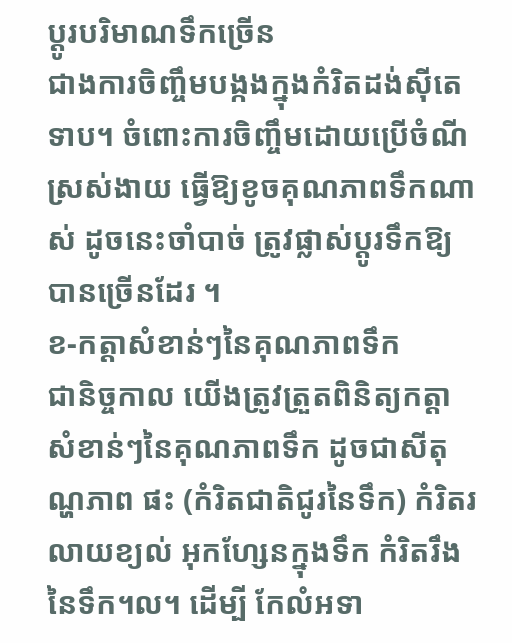ប្ដូរបរិមាណទឹកច្រើន
ជាងការចិញ្ចឹមបង្កងក្នុងកំរិតដង់ស៊ីតេទាប។ ចំពោះការចិញ្ចឹមដោយប្រើចំណីស្រស់ងាយ ធ្វើឱ្យខូចគុណភាពទឹកណាស់ ដូចនេះចាំបាច់ ត្រូវផ្លាស់ប្ដូរទឹកឱ្យបានច្រើនដែរ ។
ខ-កត្ដាសំខាន់ៗនៃគុណភាពទឹក
ជានិច្ចកាល យើងត្រូវត្រួតពិនិត្យកត្ដា សំខាន់ៗនៃគុណភាពទឹក ដូចជាសីតុណ្ហភាព ផះ (កំរិតជាតិជូរនៃទឹក) កំរិតរលាយខ្យល់ អុកហ្សែនក្នុងទឹក កំរិតរឹងនៃទឹក។ល។ ដើម្បី កែលំអទា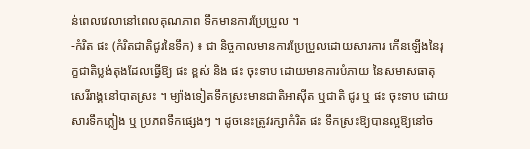ន់ពេលវេលានៅពេលគុណភាព ទឹកមានការប្រែប្រួល ។
-កំរិត ផះ (កំរិតជាតិជូរនៃទឹក) ៖ ជា និច្ចកាលមានការប្រែប្រួលដោយសារការ កើនឡើងនៃរុក្ខជាតិប្លង់តុងដែលធ្វើឱ្យ ផះ ខ្ពស់ និង ផះ ចុះទាប ដោយមានការបំភាយ នៃសមាសធាតុសេរីរាង្គនៅបាតស្រះ ។ ម្យ៉ាងទៀតទឹកស្រះមានជាតិអាស៊ីត ឬជាតិ ជូរ ឬ ផះ ចុះទាប ដោយសារទឹកភ្លៀង ឬ ប្រភពទឹកផ្សេងៗ ។ ដូចនេះត្រូវរក្សាកំរិត ផះ ទឹកស្រះឱ្យបានល្អឱ្យនៅច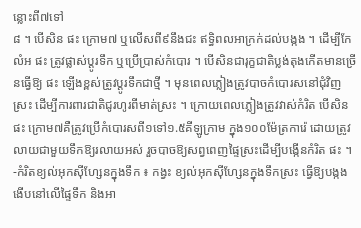ន្លោះពី៧ទៅ
៨ ។ បើសិន ផះ ក្រោម៧ ឬលើសពី៩នឹងជះ ឥទ្ធិពលអាក្រក់ដល់បង្កង ។ ដើម្បីកែលំអ ផះ ត្រូវផ្លាស់ប្ដូរទឹក ឬប្រើប្រាស់កំបោរ ។ បើសិនជារុក្ខជាតិប្លង់តុងកើតមានច្រើនធ្វើឱ្យ ផះ ឡើងខ្ពស់ត្រូវប្ដូរទឹកជាថ្មី ។ មុនពេលភ្លៀងត្រូវបាចកំបោរសនៅជុំវិញស្រះ ដើម្បីការពារជាតិជូរហូរពីមាត់ស្រះ ។ ក្រោយពេលភ្លៀងត្រូវវាស់កំរិត បើសិន ផះ ក្រោម៧គឺត្រូវប្រើកំបោរសពី១ទៅ១.៥គីឡូក្រាម ក្នុង១០០ម៉ែត្រការ៉េ ដោយត្រូវលាយជាមួយទឹកឱ្យរលាយអស់ រួចបាចឱ្យសព្វពេញផ្ទៃស្រះដើម្បីបង្កើនកំរិត ផះ ។
-កំរិតខ្យល់អុកស៊ីហ្សែនក្នុងទឹក ៖ កង្វះ ខ្យល់អុកស៊ីហ្សែនក្នុងទឹកស្រះ ធ្វើឱ្យបង្កង ងើបនៅលើផ្ទៃទឹក និងអា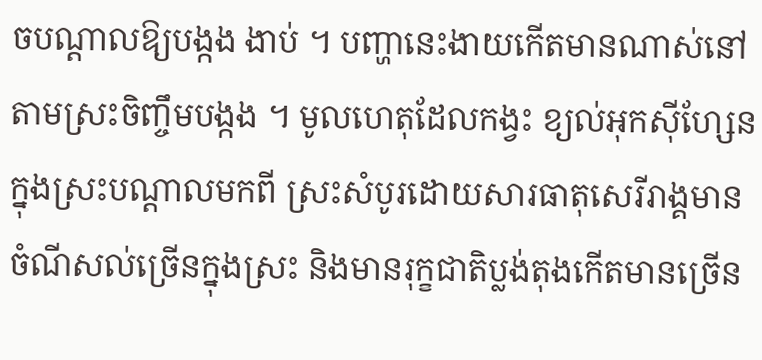ចបណ្ដាលឱ្យបង្កង ងាប់ ។ បញ្ហានេះងាយកើតមានណាស់នៅ តាមស្រះចិញ្ចឹមបង្កង ។ មូលហេតុដែលកង្វះ ខ្យល់អុកស៊ីហ្សែន ក្នុងស្រះបណ្ដាលមកពី ស្រះសំបូរដោយសារធាតុសេរីរាង្គមានចំណីសល់ច្រើនក្នុងស្រះ និងមានរុក្ខជាតិប្លង់តុងកើតមានច្រើន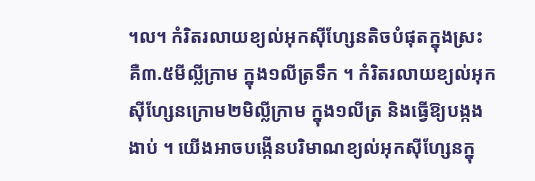។ល។ កំរិតរលាយខ្យល់អុកស៊ីហ្សែនតិចបំផុតក្នុងស្រះ គឺ៣.៥មីល្លីក្រាម ក្នុង១លីត្រទឹក ។ កំរិតរលាយខ្យល់អុកស៊ីហ្សែនក្រោម២មិល្លីក្រាម ក្នុង១លីត្រ និងធ្វើឱ្យបង្កងងាប់ ។ យើងអាចបង្កើនបរិមាណខ្យល់អុកស៊ីហ្សែនក្នុ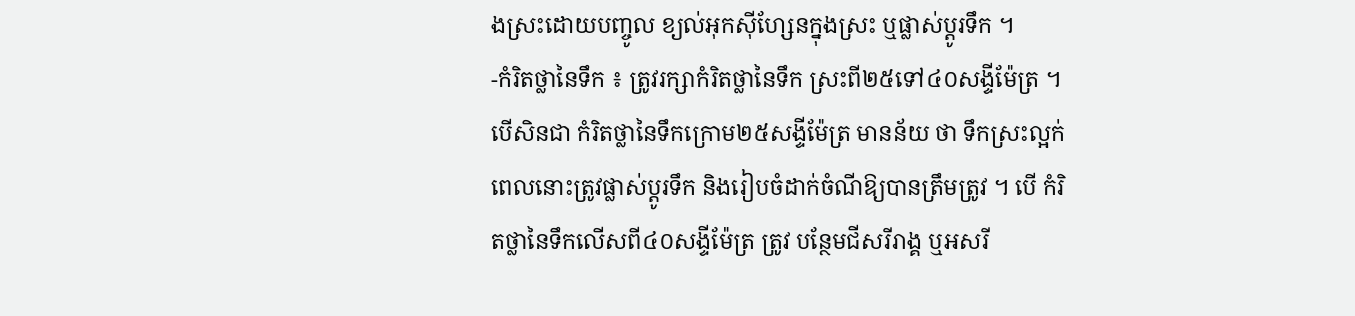ងស្រះដោយបញ្ចូល ខ្យល់អុកស៊ីហ្សែនក្នុងស្រះ ឬផ្លាស់ប្ដូរទឹក ។
-កំរិតថ្លានៃទឹក ៖ ត្រូវរក្សាកំរិតថ្លានៃទឹក ស្រះពី២៥ទៅ៤០សង្ទីម៉ែត្រ ។ បើសិនជា កំរិតថ្លានៃទឹកក្រោម២៥សង្ទីម៉ែត្រ មានន័យ ថា ទឹកស្រះល្អក់ ពេលនោះត្រូវផ្លាស់ប្ដូរទឹក និងរៀបចំដាក់ចំណីឱ្យបានត្រឹមត្រូវ ។ បើ កំរិតថ្លានៃទឹកលើសពី៤០សង្ទីម៉ែត្រ ត្រូវ បន្ថែមជីសរីរាង្គ ឬអសរី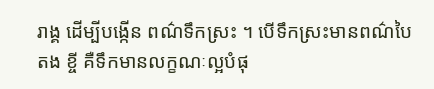រាង្គ ដើម្បីបង្កើន ពណ៌ទឹកស្រះ ។ បើទឹកស្រះមានពណ៌បៃតង ខ្ចី គឺទឹកមានលក្ខណៈល្អបំផុ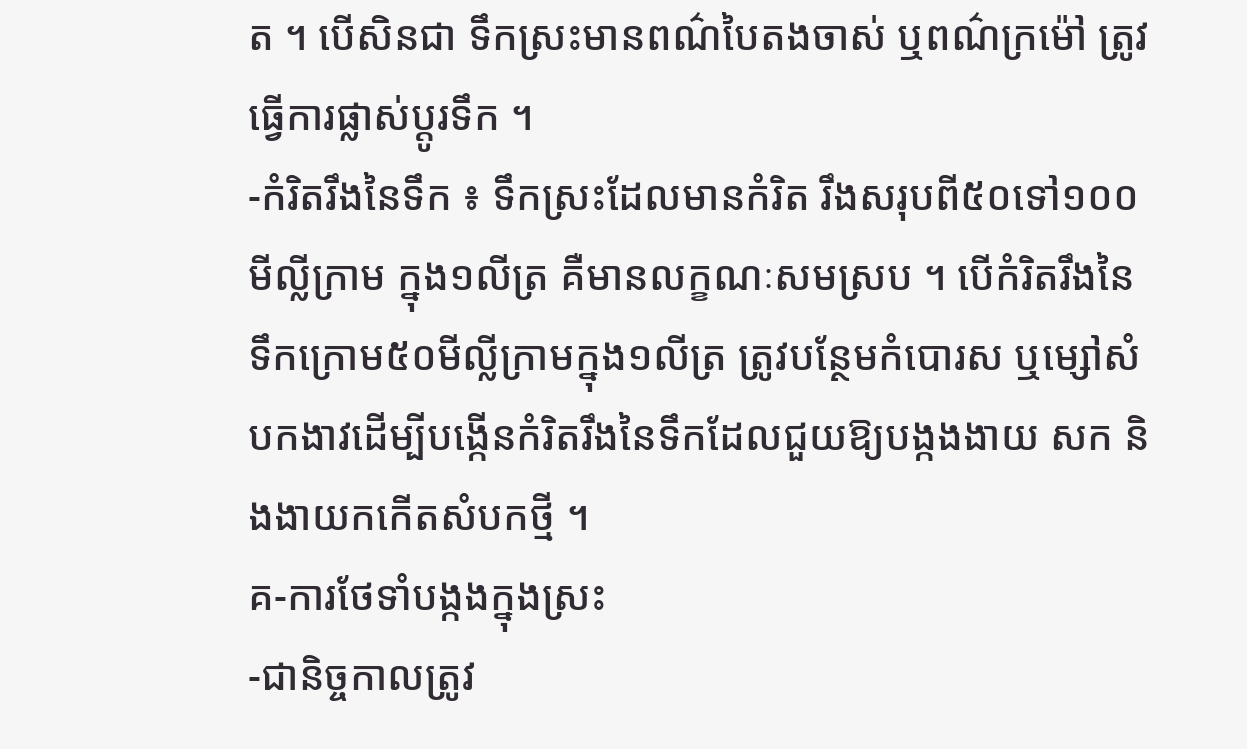ត ។ បើសិនជា ទឹកស្រះមានពណ៌បៃតងចាស់ ឬពណ៌ក្រម៉ៅ ត្រូវធ្វើការផ្លាស់ប្ដូរទឹក ។
-កំរិតរឹងនៃទឹក ៖ ទឹកស្រះដែលមានកំរិត រឹងសរុបពី៥០ទៅ១០០មីល្លីក្រាម ក្នុង១លីត្រ គឺមានលក្ខណៈសមស្រប ។ បើកំរិតរឹងនៃទឹកក្រោម៥០មីល្លីក្រាមក្នុង១លីត្រ ត្រូវបន្ថែមកំបោរស ឬម្សៅសំបកងាវដើម្បីបង្កើនកំរិតរឹងនៃទឹកដែលជួយឱ្យបង្កងងាយ សក និងងាយកកើតសំបកថ្មី ។
គ-ការថែទាំបង្កងក្នុងស្រះ
-ជានិច្ចកាលត្រូវ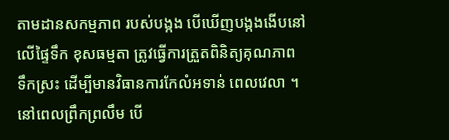តាមដានសកម្មភាព របស់បង្កង បើឃើញបង្កងងើបនៅលើផ្ទៃទឹក ខុសធម្មតា ត្រូវធ្វើការត្រួតពិនិត្យគុណភាព ទឹកស្រះ ដើម្បីមានវិធានការកែលំអទាន់ ពេលវេលា ។ នៅពេលព្រឹកព្រលឹម បើ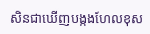សិនជាឃើញបង្កងហែលខុស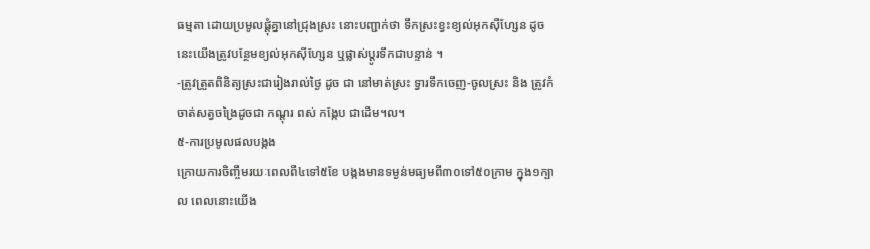ធម្មតា ដោយប្រមូលផ្ដុំគ្នានៅជ្រុងស្រះ នោះបញ្ជាក់ថា ទឹកស្រះខ្វះខ្យល់អុកស៊ីហ្សែន ដូចនេះយើងត្រូវបន្ថែមខ្យល់អុកស៊ីហ្សែន ឬផ្លាស់ប្ដូរទឹកជាបន្ទាន់ ។
-ត្រូវត្រួតពិនិត្យស្រះជារៀងរាល់ថ្ងៃ ដូច ជា នៅមាត់ស្រះ ទ្វារទឹកចេញ-ចូលស្រះ និង ត្រូវកំចាត់សត្វចង្រៃដូចជា កណ្ដុរ ពស់ កង្កែប ជាដើម។ល។
៥-ការប្រមូលផលបង្កង
ក្រោយការចិញ្ចឹមរយៈពេលពី៤ទៅ៥ខែ បង្កងមានទម្ងន់មធ្យមពី៣០ទៅ៥០ក្រាម ក្នុង១ក្បាល ពេលនោះយើង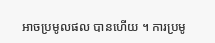អាចប្រមូលផល បានហើយ ។ ការប្រមូ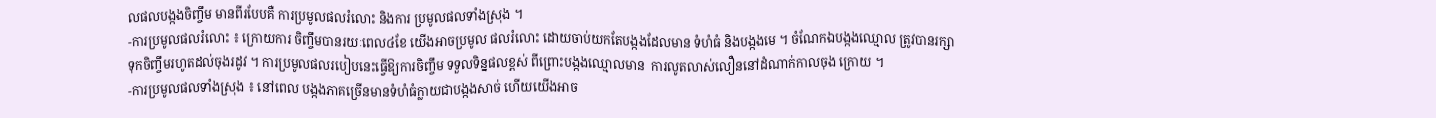លផលបង្កងចិញ្ចឹម មានពីរបែបគឺ ការប្រមូលផលរំលោះ និងការ ប្រមូលផលទាំងស្រុង ។
-ការប្រមូលផលរំលោះ ៖ ក្រោយការ ចិញ្ចឹមបានរយៈពេល៤ខែ យើងអាចប្រមូល ផលរំលោះ ដោយចាប់យកតែបង្កងដែលមាន ទំហំធំ និងបង្កងមេ ។ ចំណែកឯបង្កងឈ្មោល ត្រូវបានរក្សាទុកចិញ្ចឹមរហូតដល់ចុងរដូវ ។ ការប្រមូលផលរបៀបនេះធ្វើឱ្យការចិញ្ចឹម ទទួលទិន្នផលខ្ពស់ ពីព្រោះបង្កងឈ្មោលមាន  ការលូតលាស់លឿននៅដំណាក់កាលចុង ក្រោយ ។
-ការប្រមូលផលទាំងស្រុង ៖ នៅពេល បង្កងភាគច្រើនមានទំហំធំក្លាយជាបង្កងសាច់ ហើយយើងអាច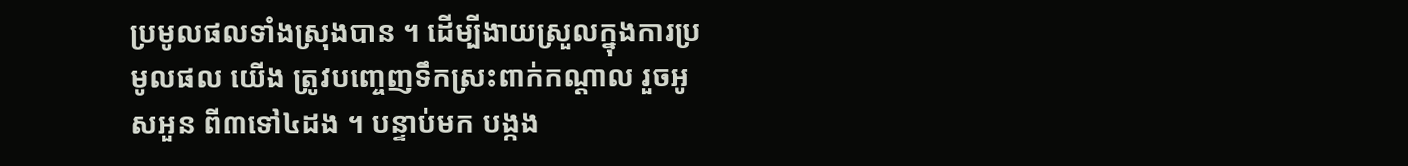ប្រមូលផលទាំងស្រុងបាន ។ ដើម្បីងាយស្រួលក្នុងការប្រមូលផល យើង ត្រូវបញ្ចេញទឹកស្រះពាក់កណ្ដាល រួចអូសអួន ពី៣ទៅ៤ដង ។ បន្ទាប់មក បង្កង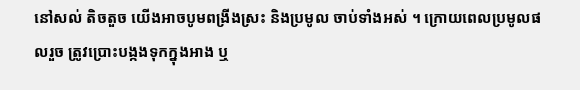នៅសល់ តិចតួច យើងអាចបូមពង្រីងស្រះ និងប្រមូល ចាប់ទាំងអស់ ។ ក្រោយពេលប្រមូលផលរួច ត្រូវប្រោះបង្កងទុកក្នុងអាង ឬ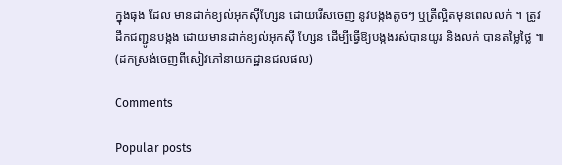ក្នុងធុង ដែល មានដាក់ខ្យល់អុកស៊ីហ្សែន ដោយរើសចេញ នូវបង្កងតូចៗ ឬត្រីល្អិតមុនពេលលក់ ។ ត្រូវ ដឹកជញ្ជូនបង្កង ដោយមានដាក់ខ្យល់អុកស៊ី ហ្សែន ដើម្បីធ្វើឱ្យបង្កងរស់បានយូរ និងលក់ បានតម្លៃថ្លៃ ៕ (ដកស្រង់ចេញពីសៀវភៅនាយកដ្ឋានជលផល)

Comments

Popular posts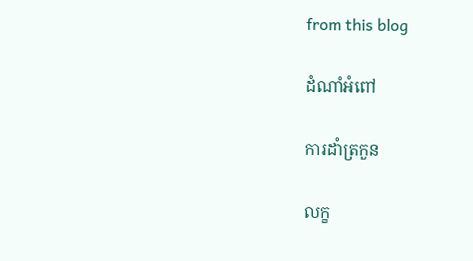from this blog

ដំណាំអំពៅ

ការដាំត្រកួន

លក្ខ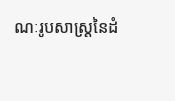ណៈរូបសាស្ត្រនៃដំ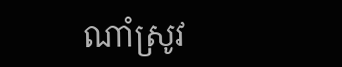ណាំស្រូវ